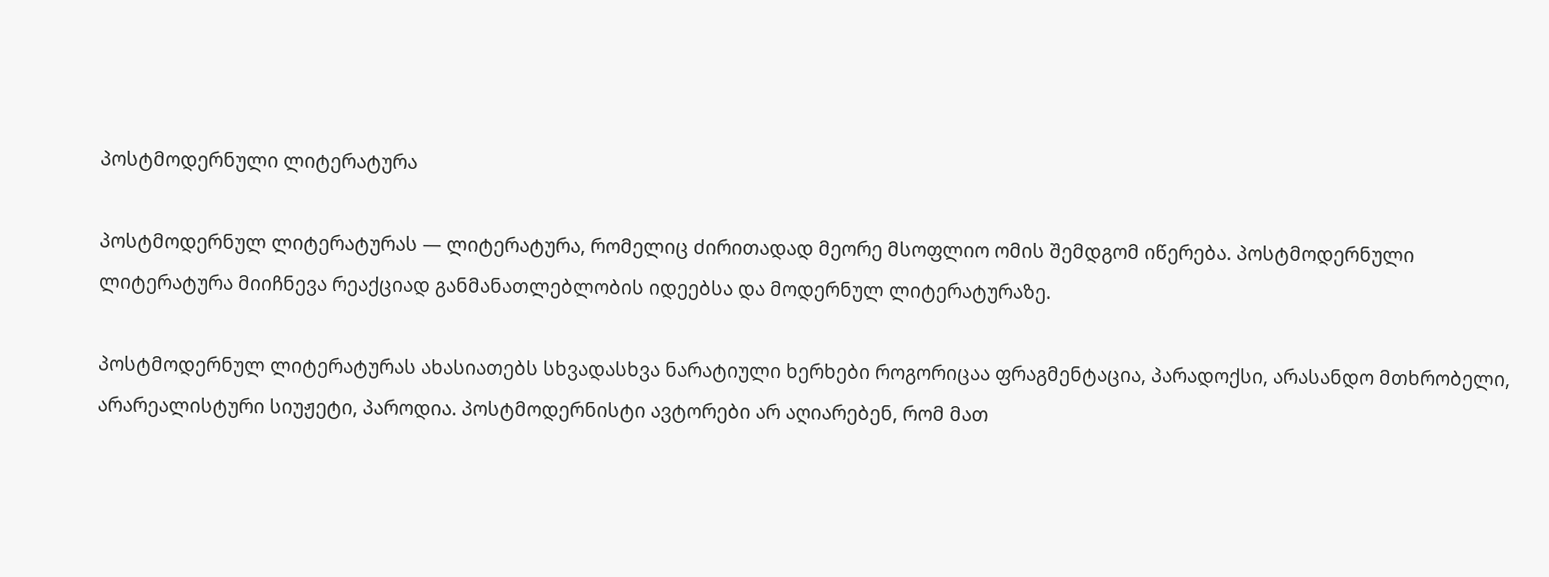პოსტმოდერნული ლიტერატურა

პოსტმოდერნულ ლიტერატურას — ლიტერატურა, რომელიც ძირითადად მეორე მსოფლიო ომის შემდგომ იწერება. პოსტმოდერნული ლიტერატურა მიიჩნევა რეაქციად განმანათლებლობის იდეებსა და მოდერნულ ლიტერატურაზე.

პოსტმოდერნულ ლიტერატურას ახასიათებს სხვადასხვა ნარატიული ხერხები როგორიცაა ფრაგმენტაცია, პარადოქსი, არასანდო მთხრობელი, არარეალისტური სიუჟეტი, პაროდია. პოსტმოდერნისტი ავტორები არ აღიარებენ, რომ მათ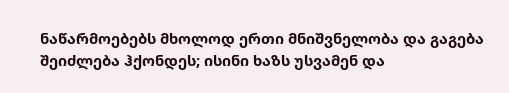ნაწარმოებებს მხოლოდ ერთი მნიშვნელობა და გაგება შეიძლება ჰქონდეს; ისინი ხაზს უსვამენ და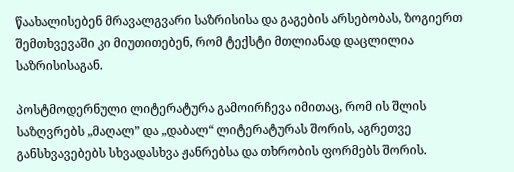წაახალისებენ მრავალგვარი საზრისისა და გაგების არსებობას, ზოგიერთ შემთხვევაში კი მიუთითებენ, რომ ტექსტი მთლიანად დაცლილია საზრისისაგან.

პოსტმოდერნული ლიტერატურა გამოირჩევა იმითაც, რომ ის შლის საზღვრებს „მაღალ” და „დაბალ“ ლიტერატურას შორის, აგრეთვე განსხვავებებს სხვადასხვა ჟანრებსა და თხრობის ფორმებს შორის.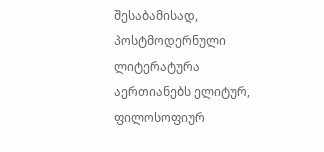შესაბამისად, პოსტმოდერნული ლიტერატურა აერთიანებს ელიტურ, ფილოსოფიურ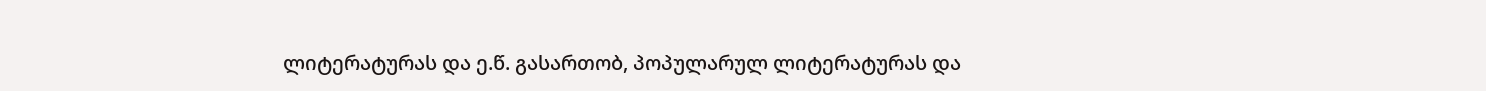ლიტერატურას და ე.წ. გასართობ, პოპულარულ ლიტერატურას და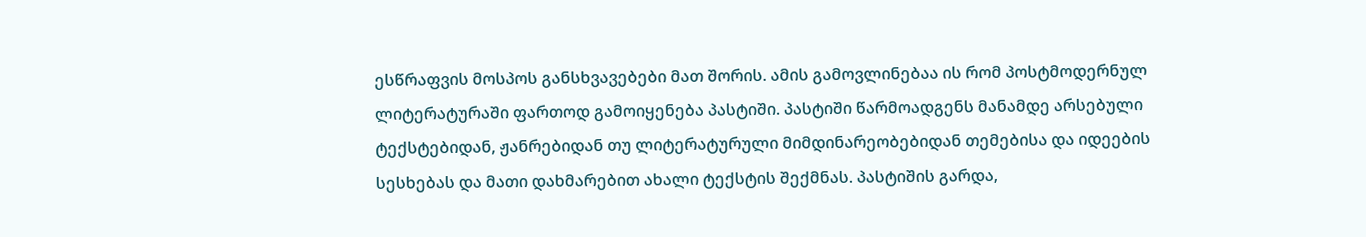ესწრაფვის მოსპოს განსხვავებები მათ შორის. ამის გამოვლინებაა ის რომ პოსტმოდერნულ ლიტერატურაში ფართოდ გამოიყენება პასტიში. პასტიში წარმოადგენს მანამდე არსებული ტექსტებიდან, ჟანრებიდან თუ ლიტერატურული მიმდინარეობებიდან თემებისა და იდეების სესხებას და მათი დახმარებით ახალი ტექსტის შექმნას. პასტიშის გარდა,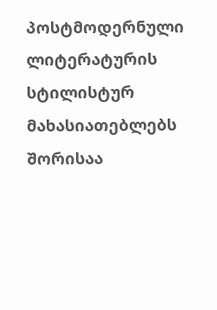პოსტმოდერნული ლიტერატურის სტილისტურ მახასიათებლებს შორისაა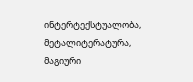ინტერტექსტუალობა, მეტალიტერატურა, მაგიური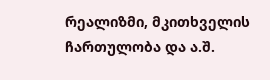რეალიზმი, მკითხველის ჩართულობა და ა.შ.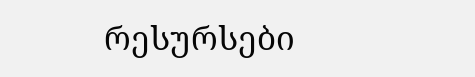რესურსები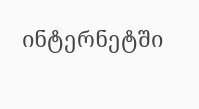ინტერნეტში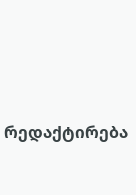რედაქტირება